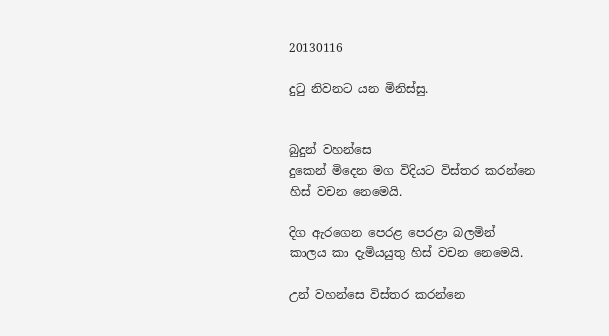20130116

දුටු නිවනට යන මිනිස්සු.


බුදුන් වහන්සෙ
දුකෙන් මිදෙන මග විදියට විස්තර කරන්නෙ
හිස් වචන නෙමෙයි.

දිග ඇරගෙන පෙරළ පෙරළා බලමින්
කාලය කා දැමියයුතු හිස් වචන නෙමෙයි.

උන් වහන්සෙ විස්තර කරන්නෙ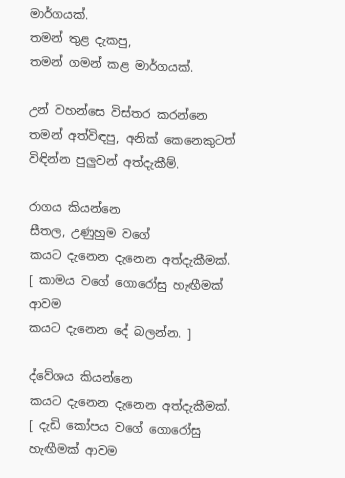මාර්ගයක්.
තමන් තුළ දැකපු,
තමන් ගමන් කළ මාර්ගයක්.

උන් වහන්සෙ විස්තර කරන්නෙ
තමන් අත්විඳපු, අනික් කෙනෙකුටත්
විඳින්න පුලුවන් අත්දැකීම්.

රාගය කියන්නෙ
සීතල, උණුහුම වගේ
කයට දැනෙන දැනෙන අත්දැකීමක්.
[ කාමය වගේ ගොරෝසු හැඟීමක් ආවම
කයට දැනෙන දේ බලන්න. ]

ද්වේශය කියන්නෙ
කයට දැනෙන දැනෙන අත්දැකීමක්.
[ දැඩි කෝපය වගේ ගොරෝසු හැඟීමක් ආවම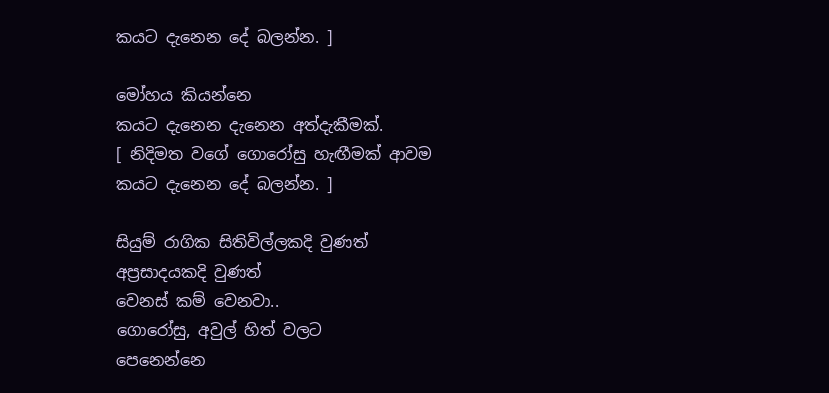කයට දැනෙන දේ බලන්න. ]

මෝහය කියන්නෙ
කයට දැනෙන දැනෙන අත්දැකීමක්.
[ නිදිමත වගේ ගොරෝසු හැඟීමක් ආවම
කයට දැනෙන දේ බලන්න. ]

සියුම් රාගික සිතිවිල්ලකදි වුණත්
අප්‍රසාදයකදි වුණත්
වෙනස් කම් වෙනවා..
ගොරෝසු, අවුල් හිත් වලට
පෙනෙන්නෙ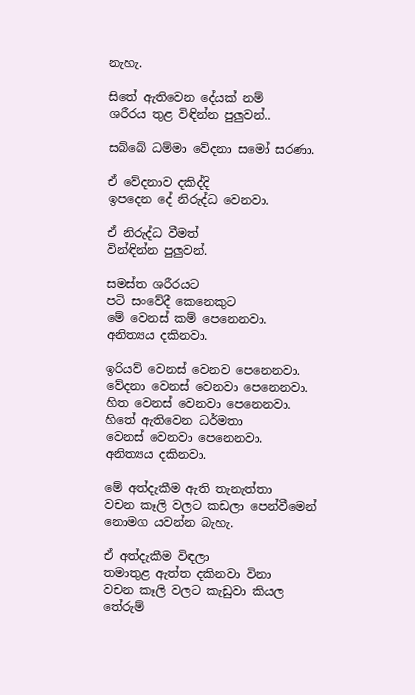නැහැ.

සිතේ ඇතිවෙන දේයක් නම්
ශරීරය තුළ විඳින්න පුලුවන්..

සබ්බේ ධම්මා වේදනා සමෝ සරණා.

ඒ වේදනාව දකිද්දි
ඉපදෙන දේ නිරුද්ධ වෙනවා.

ඒ නිරුද්ධ වීමත්
වින්ඳින්න පුලුවන්.

සමස්ත ශරීරයට
පටි සංවේදී කෙනෙකුට
මේ වෙනස් කම් පෙනෙනවා.
අනිත්‍යය දකිනවා.

ඉරියව් වෙනස් වෙනව පෙනෙනවා.
වේදනා වෙනස් වෙනවා පෙනෙනවා.
හිත වෙනස් වෙනවා පෙනෙනවා.
හිතේ ඇතිවෙන ධර්මතා
වෙනස් වෙනවා පෙනෙනවා.
අනිත්‍යය දකිනවා.

මේ අත්දැකීම ඇති තැනැත්තා
වචන කෑලි වලට කඩලා පෙන්වීමෙන්
නොමග යවන්න බැහැ.

ඒ අත්දැකීම විඳලා
තමාතුළ ඇත්ත දකිනවා විනා
වචන කෑලි වලට කැඩුවා කියල
තේරුම්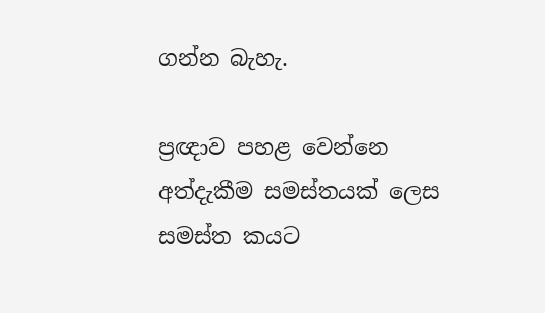ගන්න බැහැ.

ප්‍රඥාව පහළ වෙන්නෙ
අත්දැකීම සමස්තයක් ලෙස
සමස්ත කයට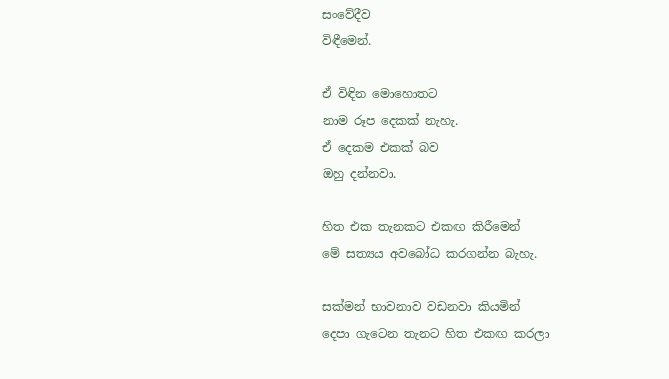සංවේදීව
විඳීමෙන්.

ඒ විඳින මොහොතට
නාම රූප දෙකක් නැහැ.
ඒ දෙකම එකක් බව
ඔහු දන්නවා.

හිත එක තැනකට එකඟ කිරීමෙන්
මේ සත්‍යය අවබෝධ කරගන්න බැහැ.

සක්මන් භාවනාව වඩනවා කියමින්
දෙපා ගැටෙන තැනට හිත එකඟ කරලා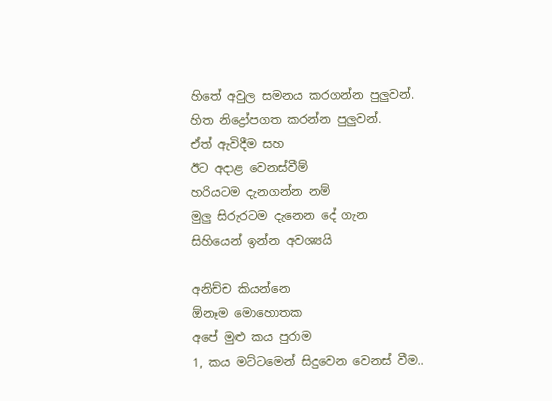හිතේ අවුල සමනය කරගන්න පුලුවන්.
හිත නිද්‍රෝපගත කරන්න පුලුවන්.
ඒත් ඇවිදීම සහ
ඊට අදාළ වෙනස්වීම්
හරියටම දැනගන්න නම්
මුලු සිරුරටම දැනෙන දේ ගැන
සිහියෙන් ඉන්න අවශ්‍යයි

අනිච්ච කියන්නෙ
ඕනෑම මොහොතක
අපේ මුළු කය පුරාම
1, කය මට්ටමෙන් සිදුවෙන වෙනස් වීම..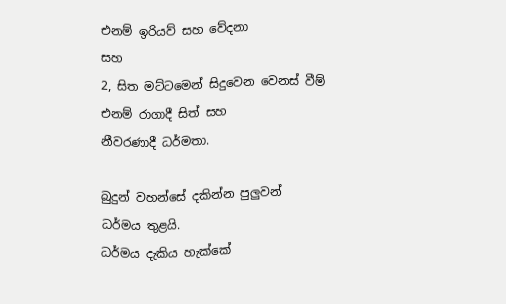එනම් ඉරියව් සහ වේදනා
සහ
2, සිත මට්ටමෙන් සිදුවෙන වෙනස් වීම්
එනම් රාගාදී සිත් සහ
නීවරණාදී ධර්මතා.

බුදුන් වහන්සේ දකින්න පුලුවන්
ධර්මය තුළයි.
ධර්මය දැකිය හැක්කේ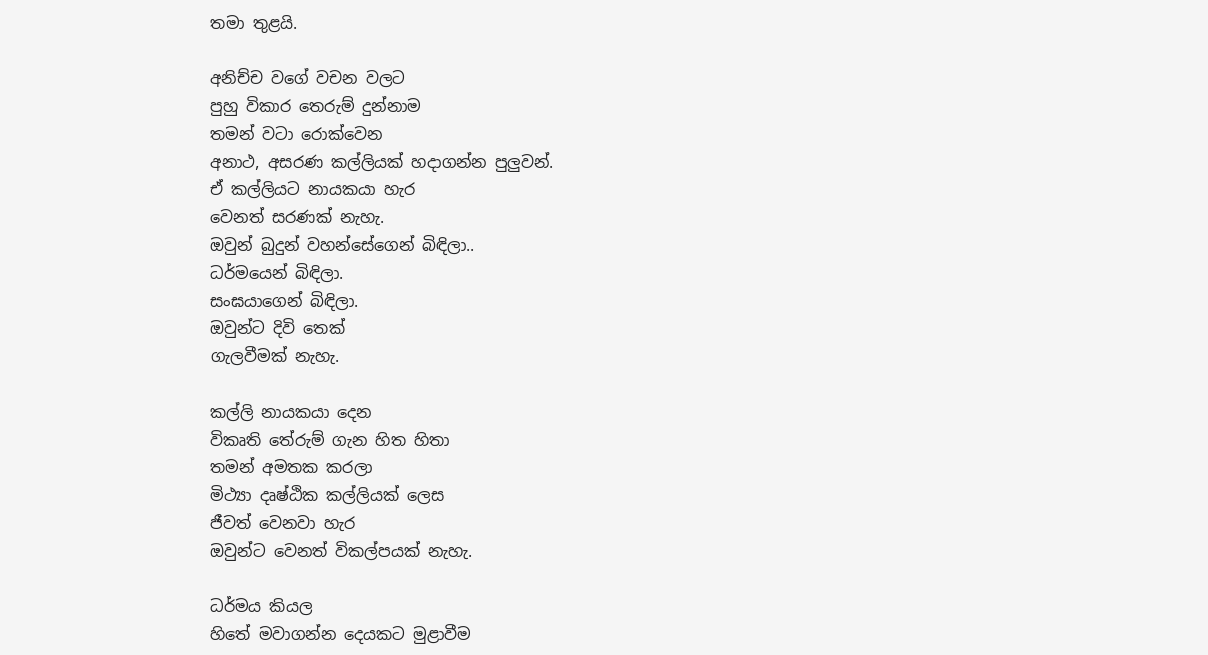තමා තුළයි.

අනිච්ච වගේ වචන වලට
පුහු විකාර තෙරුම් දුන්නාම
තමන් වටා රොක්වෙන
අනාථ, අසරණ කල්ලියක් හදාගන්න පුලුවන්.
ඒ කල්ලියට නායකයා හැර
වෙනත් සරණක් නැහැ.
ඔවුන් බුදුන් වහන්සේගෙන් බිඳිලා..
ධර්මයෙන් බිඳිලා.
සංඝයාගෙන් බිඳිලා.
ඔවුන්ට දිවි තෙක්
ගැලවීමක් නැහැ.

කල්ලි නායකයා දෙන
විකෘති තේරුම් ගැන හිත හිතා
තමන් අමතක කරලා
මිථ්‍යා දෘෂ්ඨික කල්ලියක් ලෙස
ජීවත් වෙනවා හැර
ඔවුන්ට වෙනත් විකල්පයක් නැහැ.

ධර්මය කියල
හිතේ මවාගන්න දෙයකට මුළාවීම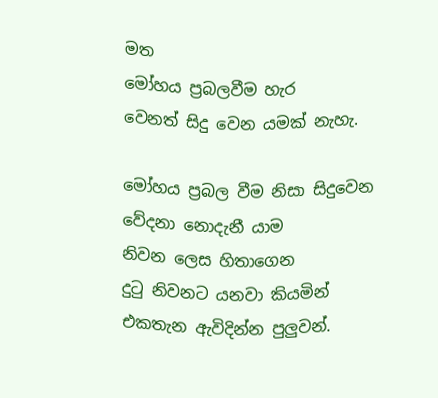මත
මෝහය ප්‍රබලවීම හැර
වෙනත් සිදු වෙන යමක් නැහැ.

මෝහය ප්‍රබල වීම නිසා සිදුවෙන
වේදනා නොදැනී යාම
නිවන ලෙස හිතාගෙන
දුටු නිවනට යනවා කියමින්
එකතැන ඇවිදින්න පුලුවන්.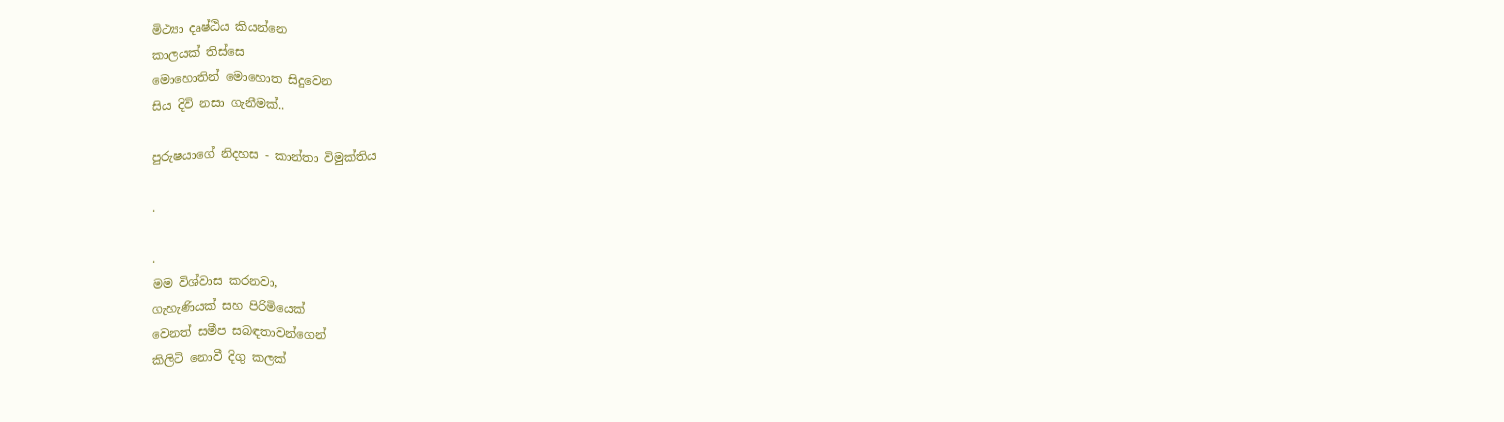මිථ්‍යා දෘෂ්ඨිය කියන්නෙ
කාලයක් තිස්සෙ
මොහොතින් මොහොත සිදුවෙන
සිය දිවි නසා ගැනීමක්..

පුරුෂයාගේ නිදහස - කාන්තා විමුක්තිය

.

.
මම විශ්වාස කරනවා,
ගැහැණියක් සහ පිරිමියෙක්
වෙනත් සමීප සබඳතාවන්ගෙන්
කිලිටි නොවී දිගු කලක්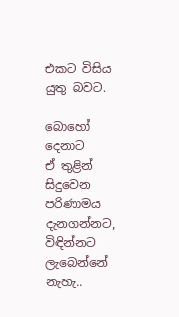එකට විසිය යුතු බවට.

බොහෝ දෙනාට
ඒ තුළින් සිදුවෙන පරිණාමය
දැනගන්නට, විඳින්නට
ලැබෙන්නේ නැහැ..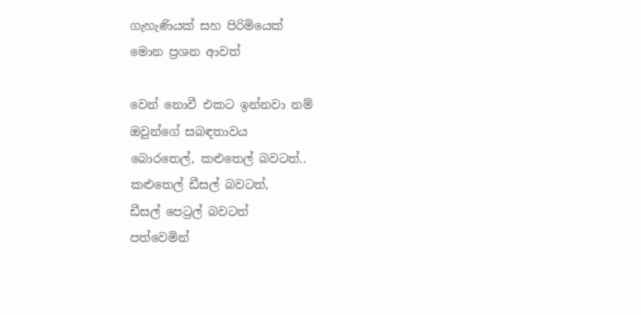ගැහැණියක් සහ පිරිමියෙක්
මොන ප්‍රශන ආවත්

වෙන් නොවී එකට ඉන්නවා නම්
ඔවුන්ගේ සබඳතාවය
බොරතෙල්, කළුතෙල් බවටත්..
කළුතෙල් ඩීසල් බවටත්,
ඩීසල් පෙට්‍රල් බවටත්
පත්වෙමින්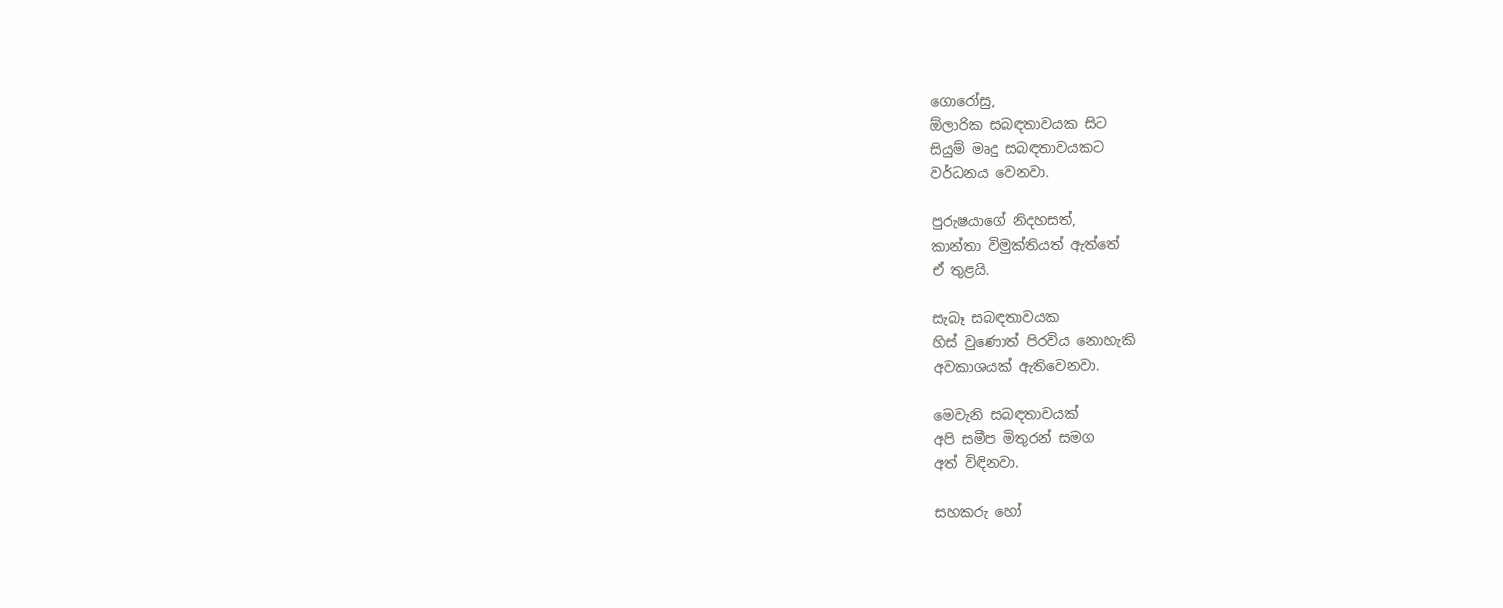ගොරෝසු,
ඕලාරික සබඳතාවයක සිට
සියුම් මෘදු සබඳතාවයකට
වර්ධනය වෙනවා.

පුරුෂයාගේ නිදහසත්,
කාන්තා විමුක්තියත් ඇත්තේ
ඒ තුළයි.

සැබෑ සබඳතාවයක
හිස් වුණොත් පිරවිය නොහැකි
අවකාශයක් ඇතිවෙනවා.

මෙවැනි සබඳතාවයක්
අපි සමීප මිතුරන් සමග
අත් විඳිනවා.

සහකරු හෝ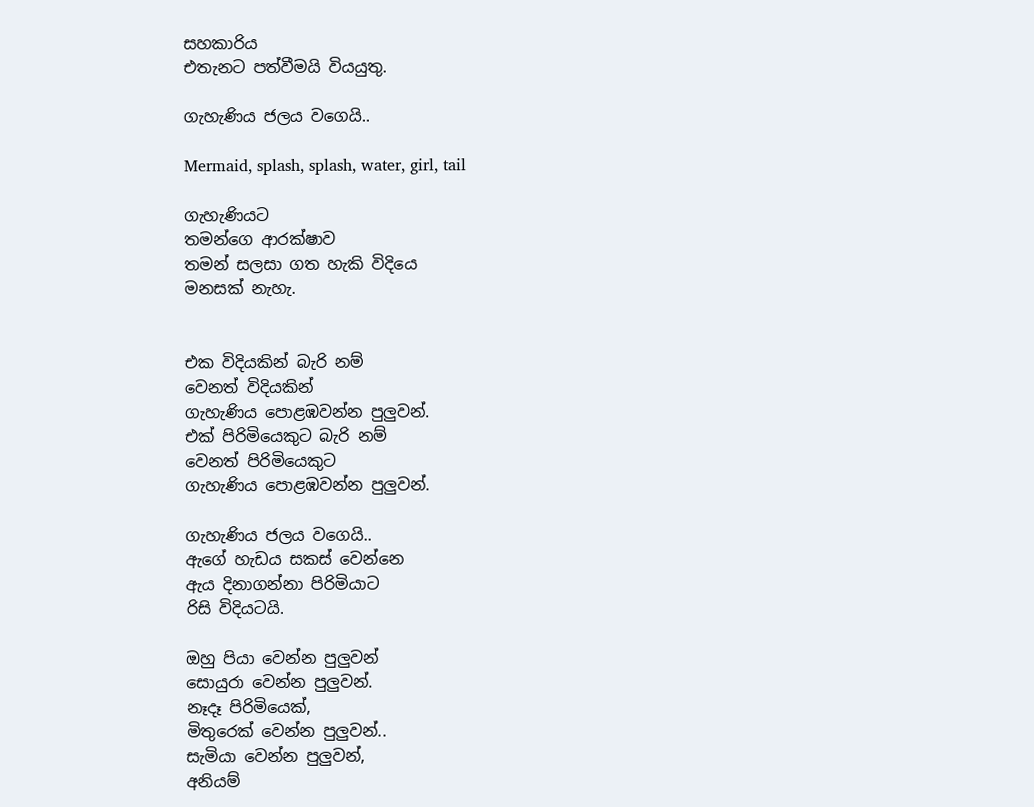සහකාරිය
එතැනට පත්වීමයි වියයුතු.

ගැහැණිය ජලය වගෙයි..

Mermaid, splash, splash, water, girl, tail

ගැහැණියට
තමන්ගෙ ආරක්ෂාව
තමන් සලසා ගත හැකි විදියෙ
මනසක් නැහැ.


එක විදියකින් බැරි නම්
වෙනත් විදියකින්
ගැහැණිය පොළඹවන්න පුලුවන්.
එක් පිරිමියෙකුට බැරි නම්
වෙනත් පිරිමියෙකුට
ගැහැණිය පොළඹවන්න පුලුවන්.

ගැහැණිය ජලය වගෙයි..
ඇගේ හැඩය සකස් වෙන්නෙ
ඇය දිනාගන්නා පිරිමියාට
රිසි විදියටයි.

ඔහු පියා වෙන්න පුලුවන්
සොයුරා වෙන්න පුලුවන්.
නෑදෑ පිරිමියෙක්,
මිතුරෙක් වෙන්න පුලුවන්..
සැමියා වෙන්න පුලුවන්,
අනියම්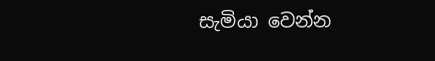සැමියා වෙන්න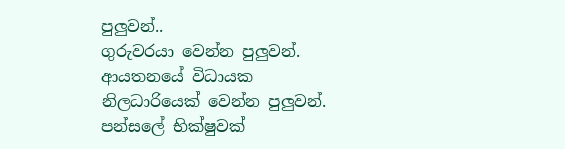පුලුවන්..
ගුරුවරයා වෙන්න පුලුවන්.
ආයතනයේ විධායක
නිලධාරියෙක් වෙන්න පුලුවන්.
පන්සලේ භික්ෂුවක්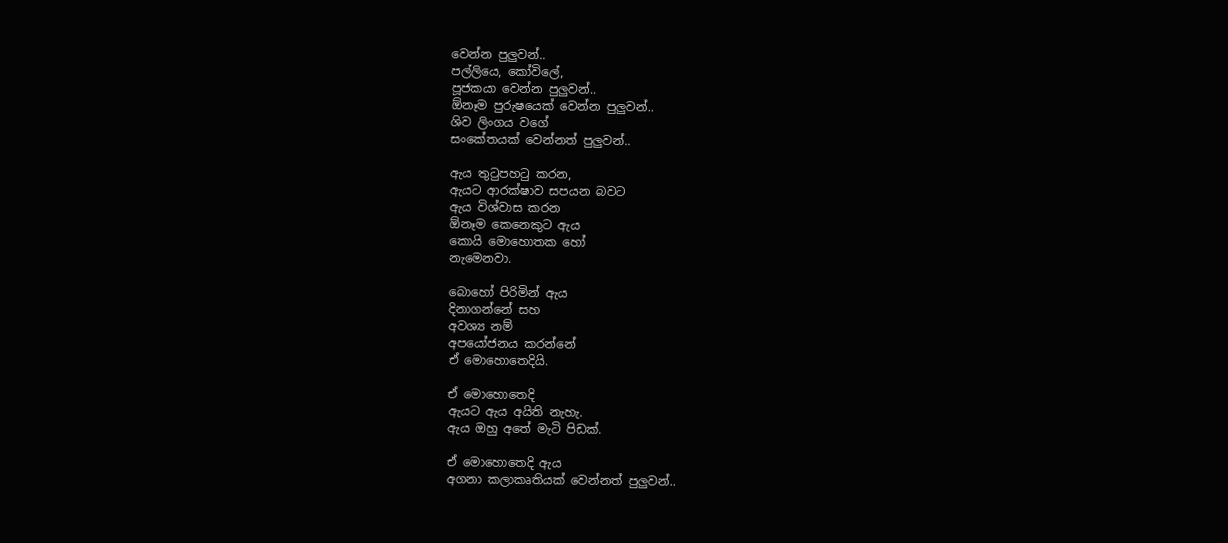වෙන්න පුලුවන්..
පල්ලියෙ, කෝවිලේ,
පූජකයා වෙන්න පුලුවන්..
ඕනෑම පුරුෂයෙක් වෙන්න පුලුවන්..
ශිව ලිංගය වගේ
සංකේතයක් වෙන්නත් පුලුවන්..

ඇය තුටුපහටු කරන,
ඇයට ආරක්ෂාව සපයන බවට
ඇය විශ්වාස කරන
ඕනෑම කෙනෙකුට ඇය
කොයි මොහොතක හෝ
නැමෙනවා.

බොහෝ පිරිමින් ඇය
දිනාගන්නේ සහ
අවශ්‍ය නම්
අපයෝජනය කරන්නේ
ඒ මොහොතෙදියි.

ඒ මොහොතෙදි
ඇයට ඇය අයිති නැහැ.
ඇය ඔහු අතේ මැටි පිඩක්.

ඒ මොහොතෙදි ඇය
අගනා කලාකෘතියක් වෙන්නත් පුලුවන්..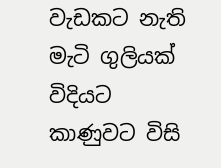වැඩකට නැති
මැටි ගුලියක් විදියට
කාණුවට විසි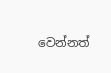වෙන්නත්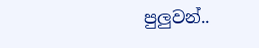පුලුවන්..